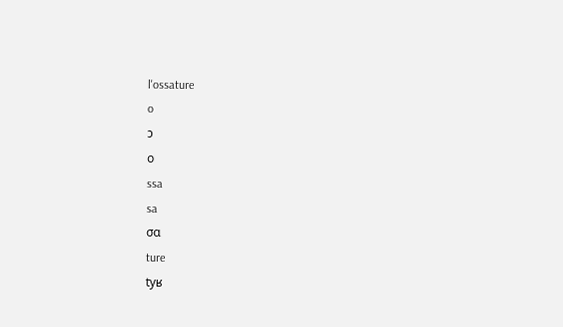l'ossature
o
ɔ
ο
ssa
sa
σα
ture
tyʁ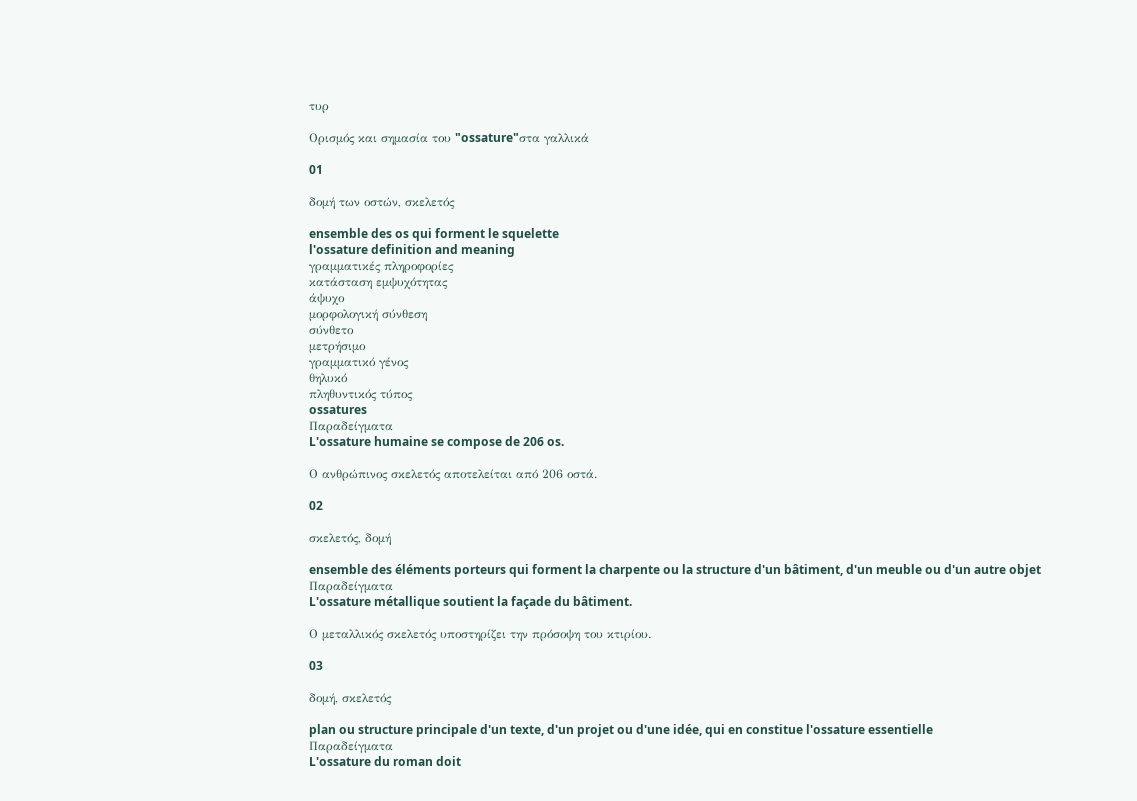τυρ

Ορισμός και σημασία του "ossature"στα γαλλικά

01

δομή των οστών, σκελετός

ensemble des os qui forment le squelette
l'ossature definition and meaning
γραμματικές πληροφορίες
κατάσταση εμψυχότητας
άψυχο
μορφολογική σύνθεση
σύνθετο
μετρήσιμο
γραμματικό γένος
θηλυκό
πληθυντικός τύπος
ossatures
Παραδείγματα
L'ossature humaine se compose de 206 os.

Ο ανθρώπινος σκελετός αποτελείται από 206 οστά.

02

σκελετός, δομή

ensemble des éléments porteurs qui forment la charpente ou la structure d'un bâtiment, d'un meuble ou d'un autre objet
Παραδείγματα
L'ossature métallique soutient la façade du bâtiment.

Ο μεταλλικός σκελετός υποστηρίζει την πρόσοψη του κτιρίου.

03

δομή, σκελετός

plan ou structure principale d'un texte, d'un projet ou d'une idée, qui en constitue l'ossature essentielle
Παραδείγματα
L'ossature du roman doit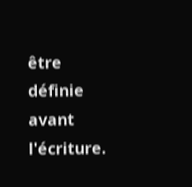être définie avant l'écriture.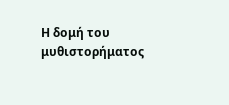Η δομή του μυθιστορήματος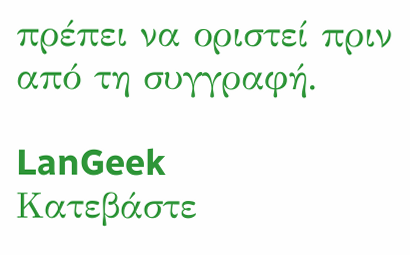πρέπει να οριστεί πριν από τη συγγραφή.

LanGeek
Κατεβάστε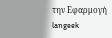την Εφαρμογή
langeek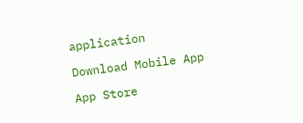application

Download Mobile App

App Store